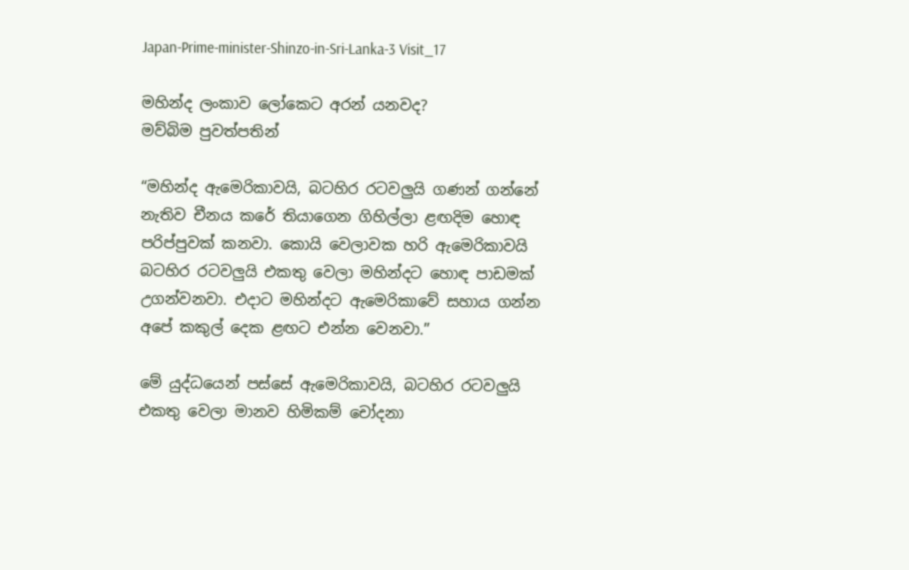Japan-Prime-minister-Shinzo-in-Sri-Lanka-3 Visit_17

මහින්ද ලංකාව ලෝකෙට අරන් යනවද?
මව්බිම පුවත්පතින්

“මහින්ද ඇමෙරිකාවයි, බටහිර රටවලුයි ගණන් ගන්නේ නැතිව චීනය කරේ තියාගෙන ගිහිල්ලා ළඟදිම හොඳ පරිප්පුවක් කනවා. කොයි වෙලාවක හරි ඇමෙරිකාවයි බටහිර රටවලුයි එකතු වෙලා මහින්දට හොඳ පාඩමක් උගන්වනවා. එදාට මහින්දට ඇමෙරිකාවේ සහාය ගන්න අපේ කකුල් දෙක ළඟට එන්න වෙනවා.”

මේ යුද්ධයෙන් පස්සේ ඇමෙරිකාවයි, බටහිර රටවලුයි එකතු වෙලා මානව හිමිකම් චෝදනා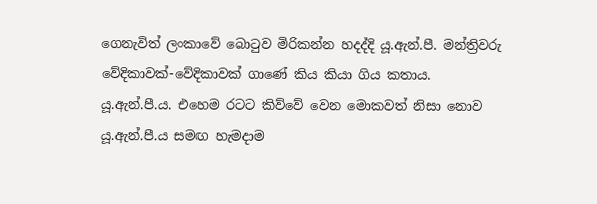ගෙනැවිත් ලංකාවේ බොටුව මිරිකන්න හදද්දි යූ.ඇන්.පී. මන්ත්‍රිවරු වේදිකාවක්-වේදිකාවක් ගාණේ කිය කියා ගිය කතාය.
යූ.ඇන්.පී.ය. එහෙම රටට කිව්වේ වෙන මොකවත් නිසා නොව යූ.ඇන්.පී.ය සමඟ හැමදාම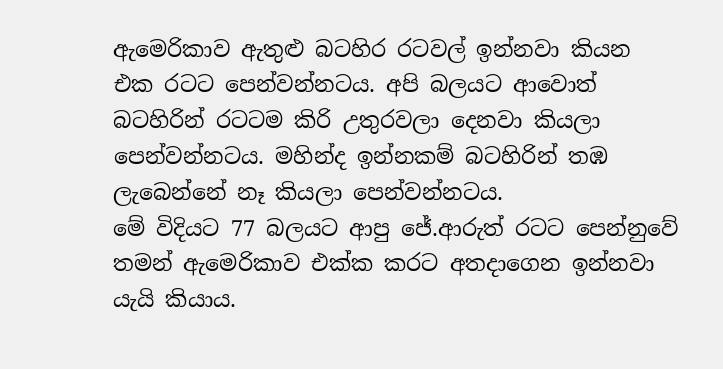ඇමෙරිකාව ඇතුළු බටහිර රටවල් ඉන්නවා කියන එක රටට පෙන්වන්නටය. අපි බලයට ආවොත් බටහිරින් රටටම කිරි උතුරවලා දෙනවා කියලා පෙන්වන්නටය. මහින්ද ඉන්නකම් බටහිරින් තඹ ලැබෙන්නේ නෑ කියලා පෙන්වන්නටය.
මේ විදියට 77 බලයට ආපු ජේ.ආරුත් රටට පෙන්නුවේ තමන් ඇමෙරිකාව එක්ක කරට අතදාගෙන ඉන්නවා යැයි කියාය.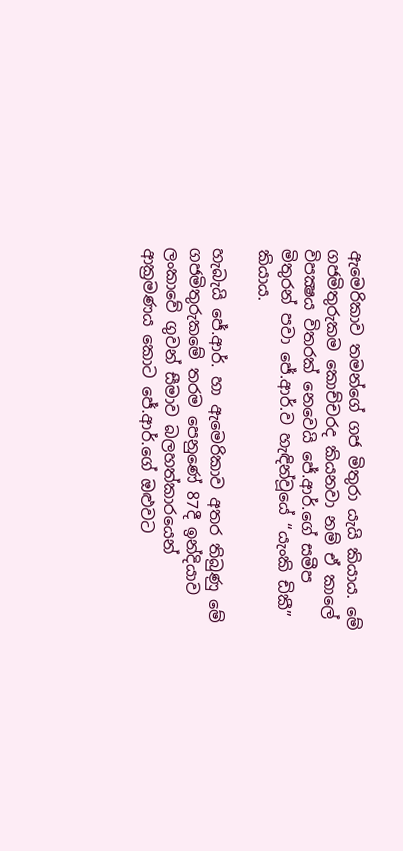ඇමෙරිකාව තමන්ගේ ගජ මිතුරා යැයි කියාය. මේ ගජමිතුරුකම කොච්චරද කියනවා නම් ඒ කාලේ විපක්‍ෂය විතරක් නෙවෙයි ජේ.ආර්.ගේ සමීප මිතුරන් පවා ජේ.ආර්.ව හැඳින්වූයේ “යැංකි ඩිකී” කියාය.

හැබැයි ජේ.ආර්. හා ඇමෙරිකාව අතර තිබුණු මේ ගජමිතුරුකමේ තරම පෙනුණේ 87දී ඉන්දියාව ලංකාවේ ගුවන් සීමාව බලහත්කාරයෙන් ආක්‍රමණය කොට ජේ.ආර්.ගේ ඔළුවට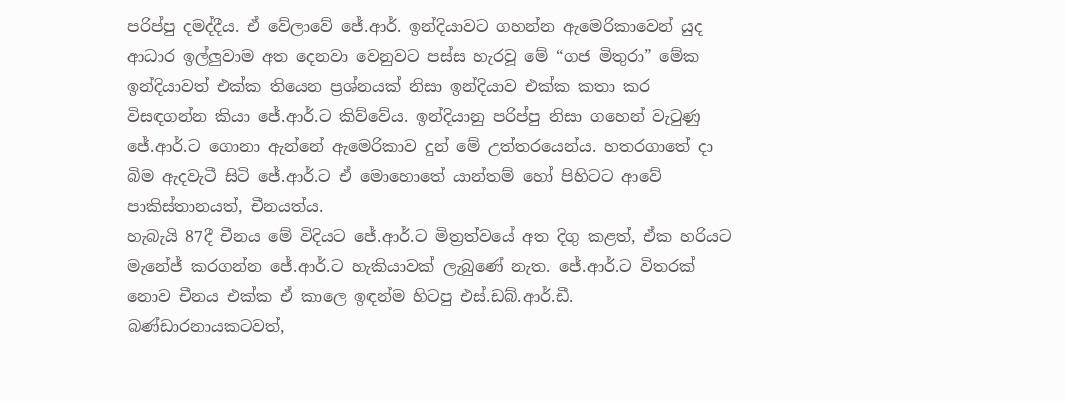පරිප්පු දමද්දීය. ඒ වේලාවේ ජේ.ආර්. ඉන්දියාවට ගහන්න ඇමෙරිකාවෙන් යුද ආධාර ඉල්ලුවාම අත දෙනවා වෙනුවට පස්ස හැරවූ මේ “ගජ මිතුරා” මේක ඉන්දියාවත් එක්ක තියෙන ප්‍රශ්නයක් නිසා ඉන්දියාව එක්ක කතා කර විසඳගන්න කියා ජේ.ආර්.ට කිව්වේය. ඉන්දියානු පරිප්පු නිසා ගහෙන් වැටුණු ජේ.ආර්.ට ගොනා ඇන්නේ ඇමෙරිකාව දුන් මේ උත්තරයෙන්ය. හතරගාතේ දා බිම ඇදවැටී සිටි ජේ.ආර්.ට ඒ මොහොතේ යාන්තම් හෝ පිහිටට ආවේ පාකිස්තානයත්, චීනයත්ය.
හැබැයි 87දී චීනය මේ විදියට ජේ.ආර්.ට මිත්‍රත්වයේ අත දිගු කළත්, ඒක හරියට මැනේජ් කරගන්න ජේ.ආර්.ට හැකියාවක් ලැබුණේ නැත. ජේ.ආර්.ට විතරක් නොව චීනය එක්ක ඒ කාලෙ ඉඳන්ම හිටපු එස්.ඩබ්.ආර්.ඩී. බණ්ඩාරනායකටවත්,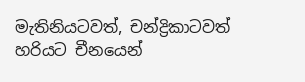මැතිනියටවත්, චන්ද්‍රිකාටවත් හරියට චීනයෙන්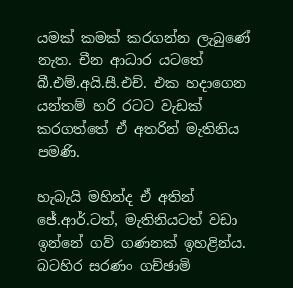යමක් කමක් කරගන්න ලැබුණේ නැත. චීන ආධාර යටතේ බී.එම්.අයි.සී.එච්. එක හදාගෙන යන්තම් හරි රටට වැඩක් කරගත්තේ ඒ අතරින් මැතිනිය පමණි.

හැබැයි මහින්ද ඒ අතින් ජේ.ආර්.ටත්, මැතිනියටත් වඩා ඉන්නේ ගව් ගණනක් ඉහළින්ය. බටහිර සරණං ගච්ඡාමි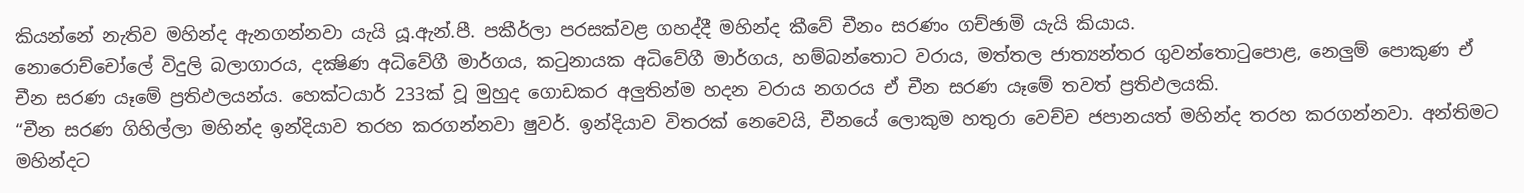කියන්නේ නැතිව මහින්ද ඇනගන්නවා යැයි යූ.ඇන්.පී. පකීර්ලා පරසක්වළ ගහද්දී මහින්ද කීවේ චීනං සරණං ගච්ඡාමි යැයි කියාය.
නොරොච්චෝලේ විදුලි බලාගාරය, දක්‍ෂිණ අධිවේගී මාර්ගය, කටුනායක අධිවේගී මාර්ගය, හම්බන්තොට වරාය, මත්තල ජාත්‍යන්තර ගුවන්තොටුපොළ, නෙලුම් පොකුණ ඒ චීන සරණ යෑමේ ප්‍රතිඵලයන්ය. හෙක්ටයාර් 233ක් වූ මුහුද ගොඩකර අලුතින්ම හදන වරාය නගරය ඒ චීන සරණ යෑමේ තවත් ප්‍රතිඵලයකි.
“චීන සරණ ගිහිල්ලා මහින්ද ඉන්දියාව තරහ කරගන්නවා ෂුවර්. ඉන්දියාව විතරක් නෙවෙයි, චීනයේ ලොකුම හතුරා වෙච්ච ජපානයත් මහින්ද තරහ කරගන්නවා. අන්තිමට මහින්දට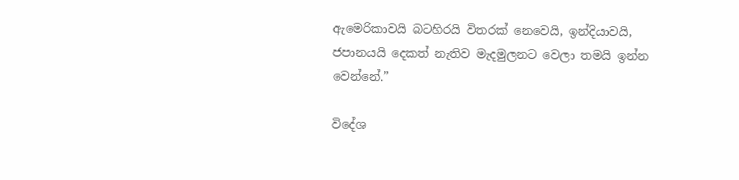ඇමෙරිකාවයි බටහිරයි විතරක් නෙවෙයි, ඉන්දියාවයි, ජපානයයි දෙකත් නැතිව මැදමුලනට වෙලා තමයි ඉන්න වෙන්නේ.”

විදේශ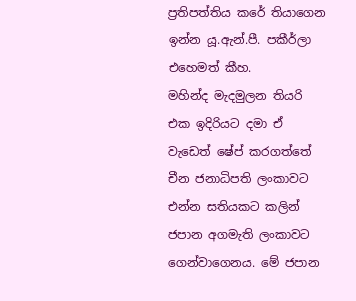ප්‍රතිපත්තිය කරේ තියාගෙන ඉන්න යූ.ඇන්.පී. පකීර්ලා එහෙමත් කීහ.
මහින්ද මැදමුලන තියරි එක ඉදිරියට දමා ඒ වැඩෙත් ෂේප් කරගත්තේ චීන ජනාධිපති ලංකාවට එන්න සතියකට කලින් ජපාන අගමැති ලංකාවට ගෙන්වාගෙනය. මේ ජපාන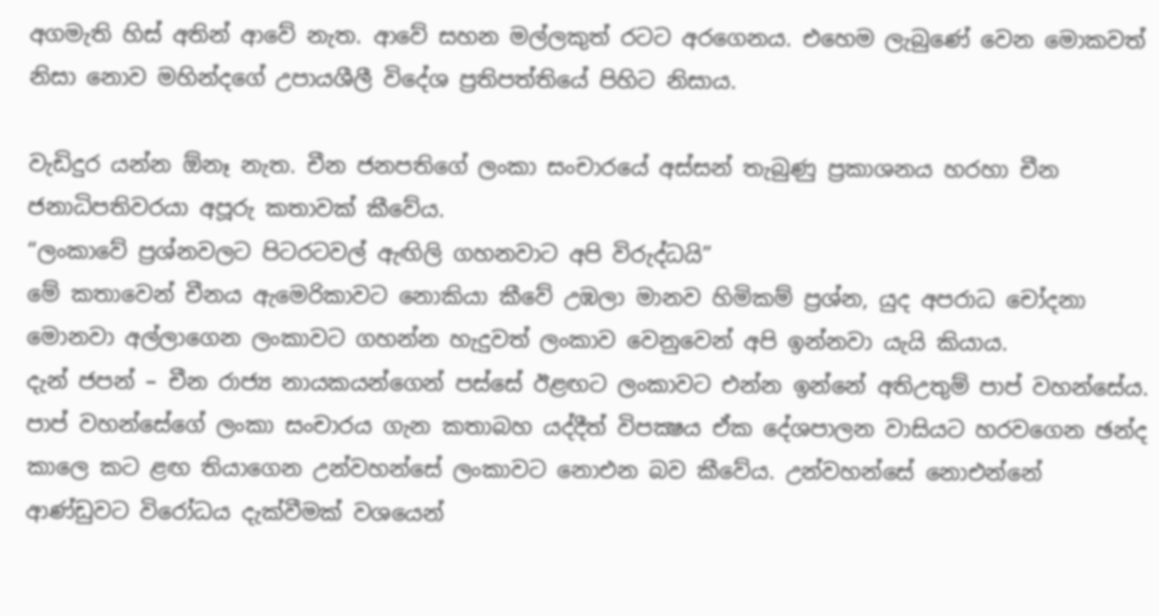අගමැති හිස් අතින් ආවේ නැත. ආවේ සහන මල්ලකුත් රටට අරගෙනය. එහෙම ලැබුණේ වෙන මොකවත් නිසා නොව මහින්දගේ උපායශීලී විදේශ ප්‍රතිපත්තියේ පිහිට නිසාය.

වැඩිදුර යන්න ඕනෑ නැත. චීන ජනපතිගේ ලංකා සංචාරයේ අස්සන් තැබුණු ප්‍රකාශනය හරහා චීන ජනාධිපතිවරයා අපූරු කතාවක් කීවේය.
“ලංකාවේ ප්‍රශ්නවලට පිටරටවල් ඇඟිලි ගහනවාට අපි විරුද්ධයි”
මේ කතාවෙන් චීනය ඇමෙරිකාවට නොකියා කීවේ උඹලා මානව හිමිකම් ප්‍රශ්න, යුද අපරාධ චෝදනා මොනවා අල්ලාගෙන ලංකාවට ගහන්න හැදුවත් ලංකාව වෙනුවෙන් අපි ඉන්නවා යැයි කියාය.
දැන් ජපන් – චීන රාජ්‍ය නායකයන්ගෙන් පස්සේ ඊළඟට ලංකාවට එන්න ඉන්නේ අතිඋතුම් පාප් වහන්සේය. පාප් වහන්සේගේ ලංකා සංචාරය ගැන කතාබහ යද්දීත් විපක්‍ෂය ඒක දේශපාලන වාසියට හරවගෙන ඡන්ද කාලෙ කට ළඟ තියාගෙන උන්වහන්සේ ලංකාවට නොඑන බව කීවේය. උන්වහන්සේ නොඑන්නේ ආණ්ඩුවට විරෝධය දැක්වීමක් වශයෙන්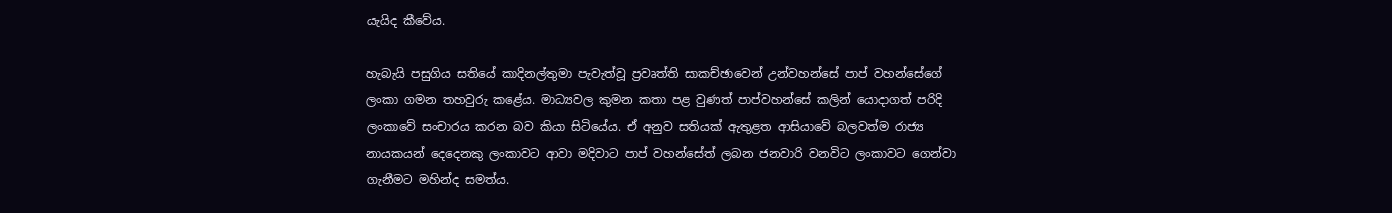යැයිද කීවේය.

හැබැයි පසුගිය සතියේ කාදිනල්තුමා පැවැත්වූ ප්‍රවෘත්ති සාකච්ඡාවෙන් උන්වහන්සේ පාප් වහන්සේගේ ලංකා ගමන තහවුරු කළේය. මාධ්‍යවල කුමන කතා පළ වුණත් පාප්වහන්සේ කලින් යොදාගත් පරිදි ලංකාවේ සංචාරය කරන බව කියා සිටියේය. ඒ අනුව සතියක් ඇතුළත ආසියාවේ බලවත්ම රාජ්‍ය නායකයන් දෙදෙනකු ලංකාවට ආවා මදිවාට පාප් වහන්සේත් ලබන ජනවාරි වනවිට ලංකාවට ගෙන්වා ගැනීමට මහින්ද සමත්ය.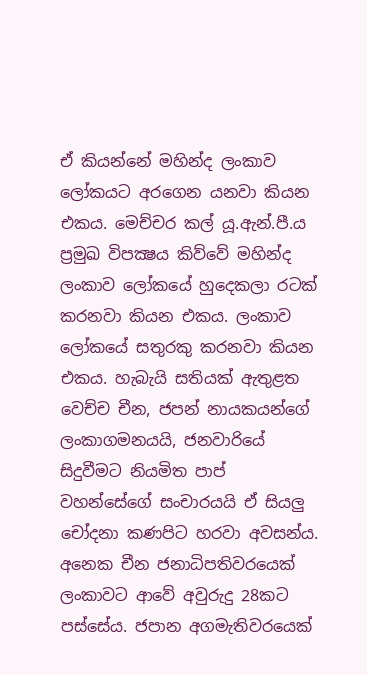ඒ කියන්නේ මහින්ද ලංකාව ලෝකයට අරගෙන යනවා කියන එකය. මෙච්චර කල් යූ.ඇන්.පී.ය ප්‍රමුඛ විපක්‍ෂය කිව්වේ මහින්ද ලංකාව ලෝකයේ හුදෙකලා රටක් කරනවා කියන එකය. ලංකාව ලෝකයේ සතුරකු කරනවා කියන එකය. හැබැයි සතියක් ඇතුළත වෙච්ච චීන, ජපන් නායකයන්ගේ ලංකාගමනයයි, ජනවාරියේ සිදුවීමට නියමිත පාප් වහන්සේගේ සංචාරයයි ඒ සියලු චෝදනා කණපිට හරවා අවසන්ය.
අනෙක චීන ජනාධිපතිවරයෙක් ලංකාවට ආවේ අවුරුදු 28කට පස්සේය. ජපාන අගමැතිවරයෙක්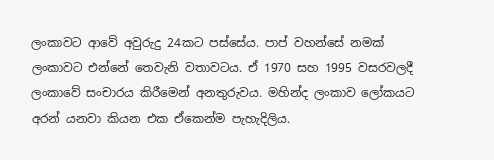ලංකාවට ආවේ අවුරුදු 24කට පස්සේය. පාප් වහන්සේ නමක් ලංකාවට එන්නේ තෙවැනි වතාවටය. ඒ 1970 සහ 1995 වසරවලදී ලංකාවේ සංචාරය කිරීමෙන් අනතුරුවය. මහින්ද ලංකාව ලෝකයට අරන් යනවා කියන එක ඒකෙන්ම පැහැදිලිය.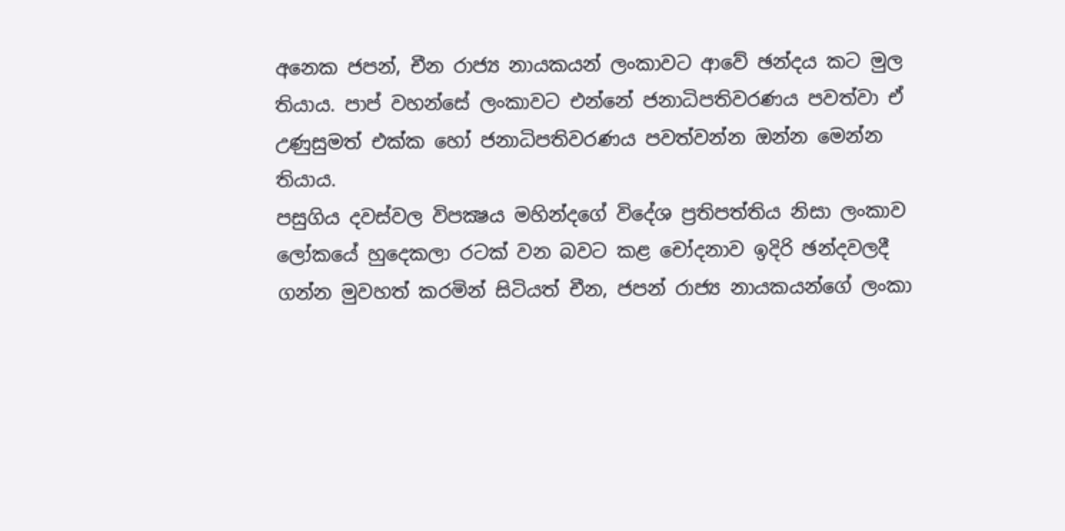අනෙක ජපන්, චීන රාජ්‍ය නායකයන් ලංකාවට ආවේ ඡන්දය කට මුල තියාය. පාප් වහන්සේ ලංකාවට එන්නේ ජනාධිපතිවරණය පවත්වා ඒ උණුසුමත් එක්ක හෝ ජනාධිපතිවරණය පවත්වන්න ඔන්න මෙන්න තියාය.
පසුගිය දවස්වල විපක්‍ෂය මහින්දගේ විදේශ ප්‍රතිපත්තිය නිසා ලංකාව ලෝකයේ හුදෙකලා රටක් වන බවට කළ චෝදනාව ඉදිරි ඡන්දවලදී ගන්න මුවහත් කරමින් සිටියත් චීන, ජපන් රාජ්‍ය නායකයන්ගේ ලංකා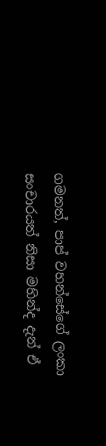ගමනත්, පාප් වහන්සේගේ ලංකා සංචාරයත් නිසා මහින්ද දැන් ඒ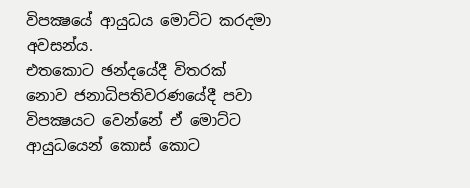විපක්‍ෂයේ ආයුධය මොට්ට කරදමා අවසන්ය.
එතකොට ඡන්දයේදී විතරක් නොව ජනාධිපතිවරණයේදී පවා විපක්‍ෂයට වෙන්නේ ඒ මොට්ට ආයුධයෙන් කොස් කොට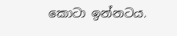කොටා ඉන්නටය.